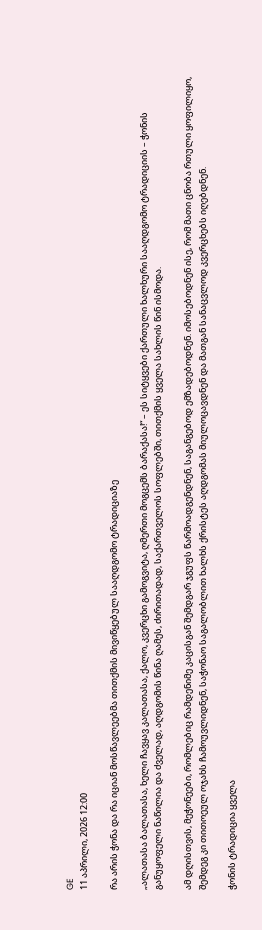GE
11 აპრილი, 2026 12:00

რა არის ჭონა და რა იციან მოსწავლეებმა თითქმის მივიწყებულ სააღდგომო ტრადიციაზე

„ალათასა ბალათასა, ხელი ჩავყავ კალათასა, ქალო, კვერცხი გამოგვიტა, ღმერთი მოგცემს ბარაქასა!“ – ეს სიტყვები ქართული ხალხური სააღდგომო ტრადიციის – ჭონის განუყოფელი ნაწილია და ძველად, აღდგომის წინა ღამეს, ძირითადად, საქართველოს სოფლებში, თითქმის ყველა სახლის წინ ისმოდა.

ამ დღისთვის, მეჭონეები, რომლებიც რამდენიმე კაცისგან შემდგარ ჯგუფს წარმოადგენდნენ, საგანგებოდ ემზადებოდნენ. იმოსებოდნენ ისე, რომ მათი ცნობა რთული ყოფილიყო, შემდეგ კი თითოეულ ოჯახს ჩამოუვლიდნენ, საჭონაო საგალობლით ხალხს ქრისტეს აღდგომას მიულოცავდნენ და მათგან სანაცვლოდ კვერცხებს იღებდნენ.

ჭონის ტრადიცია ყველა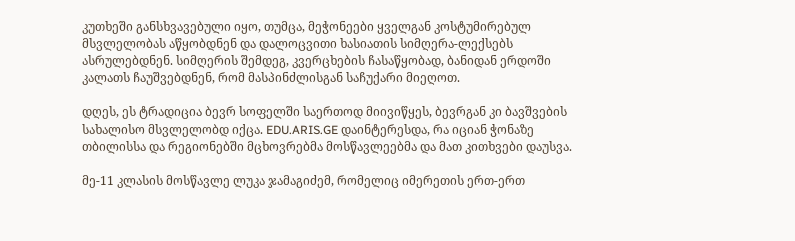კუთხეში განსხვავებული იყო, თუმცა, მეჭონეები ყველგან კოსტუმირებულ მსვლელობას აწყობდნენ და დალოცვითი ხასიათის სიმღერა-ლექსებს ასრულებდნენ. სიმღერის შემდეგ, კვერცხების ჩასაწყობად, ბანიდან ერდოში კალათს ჩაუშვებდნენ, რომ მასპინძლისგან საჩუქარი მიეღოთ.

დღეს, ეს ტრადიცია ბევრ სოფელში საერთოდ მიივიწყეს, ბევრგან კი ბავშვების სახალისო მსვლელობდ იქცა. EDU.ARIS.GE დაინტერესდა, რა იციან ჭონაზე თბილისსა და რეგიონებში მცხოვრებმა მოსწავლეებმა და მათ კითხვები დაუსვა.

მე-11 კლასის მოსწავლე ლუკა ჯამაგიძემ, რომელიც იმერეთის ერთ-ერთ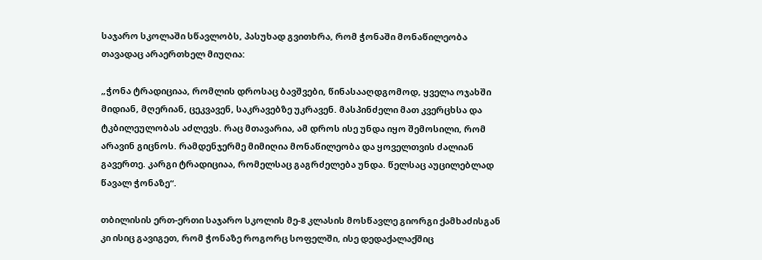საჯარო სკოლაში სწავლობს, პასუხად გვითხრა, რომ ჭონაში მონაწილეობა თავადაც არაერთხელ მიუღია:

„ჭონა ტრადიციაა, რომლის დროსაც ბავშვები, წინასააღდგომოდ, ყველა ოჯახში მიდიან, მღერიან, ცეკვავენ, საკრავებზე უკრავენ. მასპინძელი მათ კვერცხსა და ტკბილეულობას აძლევს. რაც მთავარია, ამ დროს ისე უნდა იყო შემოსილი, რომ არავინ გიცნოს. რამდენჯერმე მიმიღია მონაწილეობა და ყოველთვის ძალიან გავერთე. კარგი ტრადიციაა, რომელსაც გაგრძელება უნდა. წელსაც აუცილებლად წავალ ჭონაზე“.

თბილისის ერთ-ერთი საჯარო სკოლის მე-8 კლასის მოსწავლე გიორგი ქამხაძისგან კი ისიც გავიგეთ, რომ ჭონაზე როგორც სოფელში, ისე დედაქალაქშიც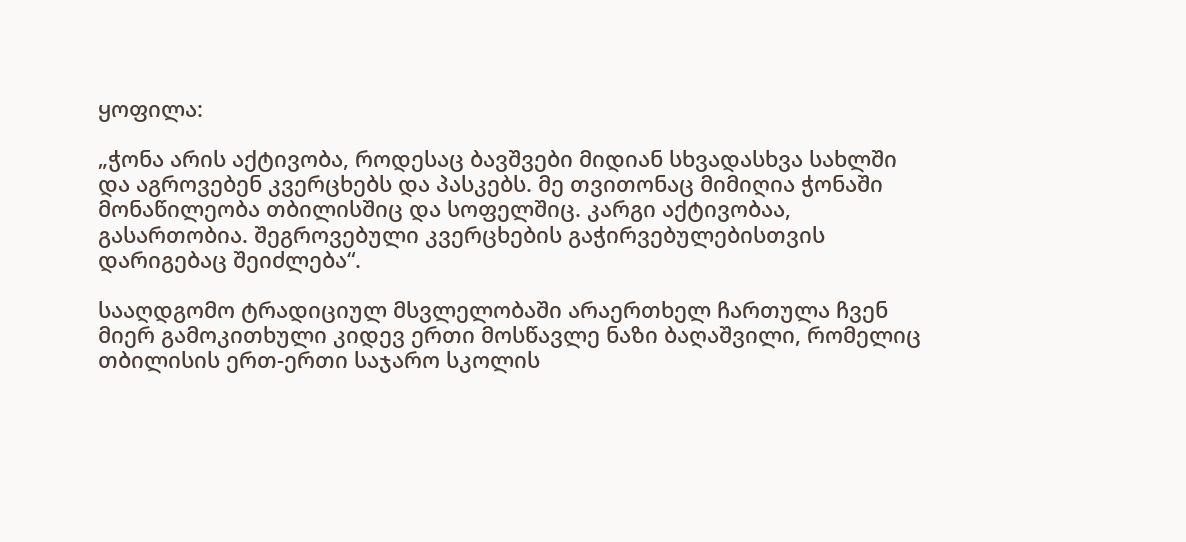ყოფილა:

„ჭონა არის აქტივობა, როდესაც ბავშვები მიდიან სხვადასხვა სახლში და აგროვებენ კვერცხებს და პასკებს. მე თვითონაც მიმიღია ჭონაში მონაწილეობა თბილისშიც და სოფელშიც. კარგი აქტივობაა, გასართობია. შეგროვებული კვერცხების გაჭირვებულებისთვის დარიგებაც შეიძლება“.

სააღდგომო ტრადიციულ მსვლელობაში არაერთხელ ჩართულა ჩვენ მიერ გამოკითხული კიდევ ერთი მოსწავლე ნაზი ბაღაშვილი, რომელიც თბილისის ერთ-ერთი საჯარო სკოლის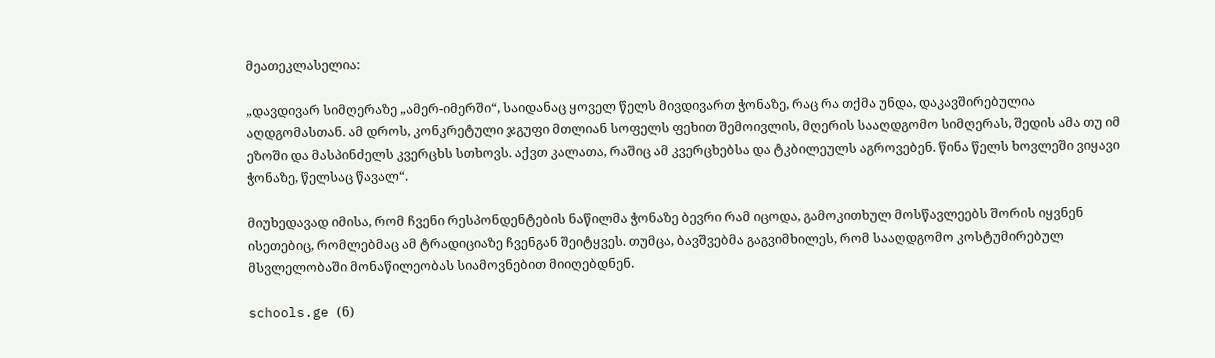მეათეკლასელია:

„დავდივარ სიმღერაზე „ამერ-იმერში“, საიდანაც ყოველ წელს მივდივართ ჭონაზე, რაც რა თქმა უნდა, დაკავშირებულია აღდგომასთან. ამ დროს, კონკრეტული ჯგუფი მთლიან სოფელს ფეხით შემოივლის, მღერის სააღდგომო სიმღერას, შედის ამა თუ იმ ეზოში და მასპინძელს კვერცხს სთხოვს. აქვთ კალათა, რაშიც ამ კვერცხებსა და ტკბილეულს აგროვებენ. წინა წელს ხოვლეში ვიყავი ჭონაზე, წელსაც წავალ“.

მიუხედავად იმისა, რომ ჩვენი რესპონდენტების ნაწილმა ჭონაზე ბევრი რამ იცოდა, გამოკითხულ მოსწავლეებს შორის იყვნენ ისეთებიც, რომლებმაც ამ ტრადიციაზე ჩვენგან შეიტყვეს. თუმცა, ბავშვებმა გაგვიმხილეს, რომ სააღდგომო კოსტუმირებულ მსვლელობაში მონაწილეობას სიამოვნებით მიიღებდნენ.

schools.ge (ნ)